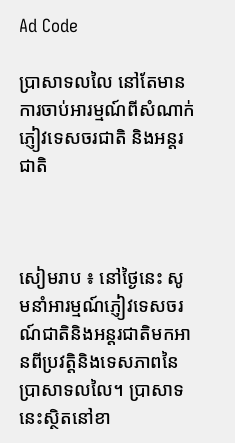Ad Code

ប្រាសាទលលៃ នៅតែមានការចាប់អារម្មណ៍ពីសំណាក់ភ្ញៀវទេសចរជាតិ និងអន្តរជាតិ



សៀមរាប ៖ នៅថ្ងៃនេះ សូមនាំអារម្មណ៍ភ្ញៀវទេសចរណ៍ជាតិនិងអន្តរជាតិមកអានពីប្រវត្តិនិងទេសភាពនៃប្រាសាទលលៃ។ ប្រាសាទនេះស្ថិតនៅខា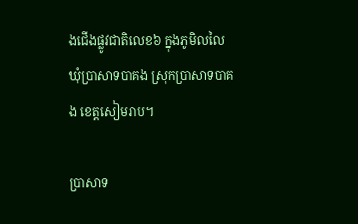ងជើងផ្លូវជាតិលេខ៦ ក្នុងភូមិលលៃ ឃុំប្រាសាទបាគង ស្រុកប្រាសាទបាគង ខេត្តសៀមរាប។

ប្រាសាទ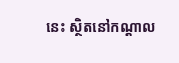នេះ ស្ថិតនៅកណ្តាល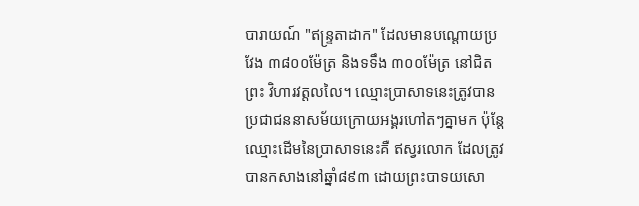បារាយណ៍ "ឥន្ទ្រតាដាក" ដែលមានបណ្តោយប្រវែង ៣៨០០ម៉ែត្រ និងទទឹង ៣០០ម៉ែត្រ នៅជិតព្រះ វិហារវត្តលលៃ។ ឈ្មោះប្រាសាទនេះត្រូវបានប្រជាជននាសម័យក្រោយអង្គរហៅតៗគ្នាមក ប៉ុន្តែឈ្មោះដើមនៃប្រាសាទនេះគឺ ឥស្វរលោក ដែលត្រូវបានកសាងនៅឆ្នាំ៨៩៣ ដោយព្រះបាទយសោ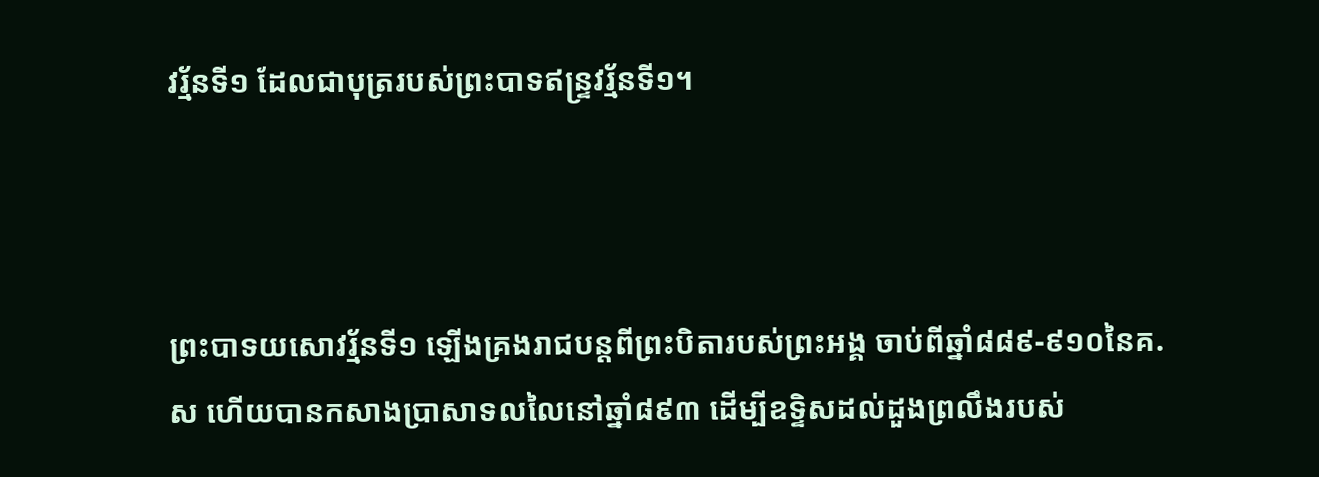វរ្ម័នទី១ ដែលជាបុត្ររបស់ព្រះបាទឥន្ទ្រវរ្ម័នទី១។



ព្រះបាទយសោវរ្ម័នទី១ ឡើងគ្រងរាជបន្តពីព្រះបិតារបស់ព្រះអង្គ ចាប់ពីឆ្នាំ៨៨៩-៩១០នៃគ.ស ហើយបានកសាងប្រាសាទលលៃនៅឆ្នាំ៨៩៣ ដើម្បីឧទ្ទិសដល់ដួងព្រលឹងរបស់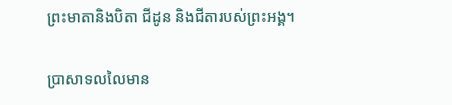ព្រះមាតានិងបិតា ជីដូន និងជីតារបស់ព្រះអង្គ។

ប្រាសាទលលៃមាន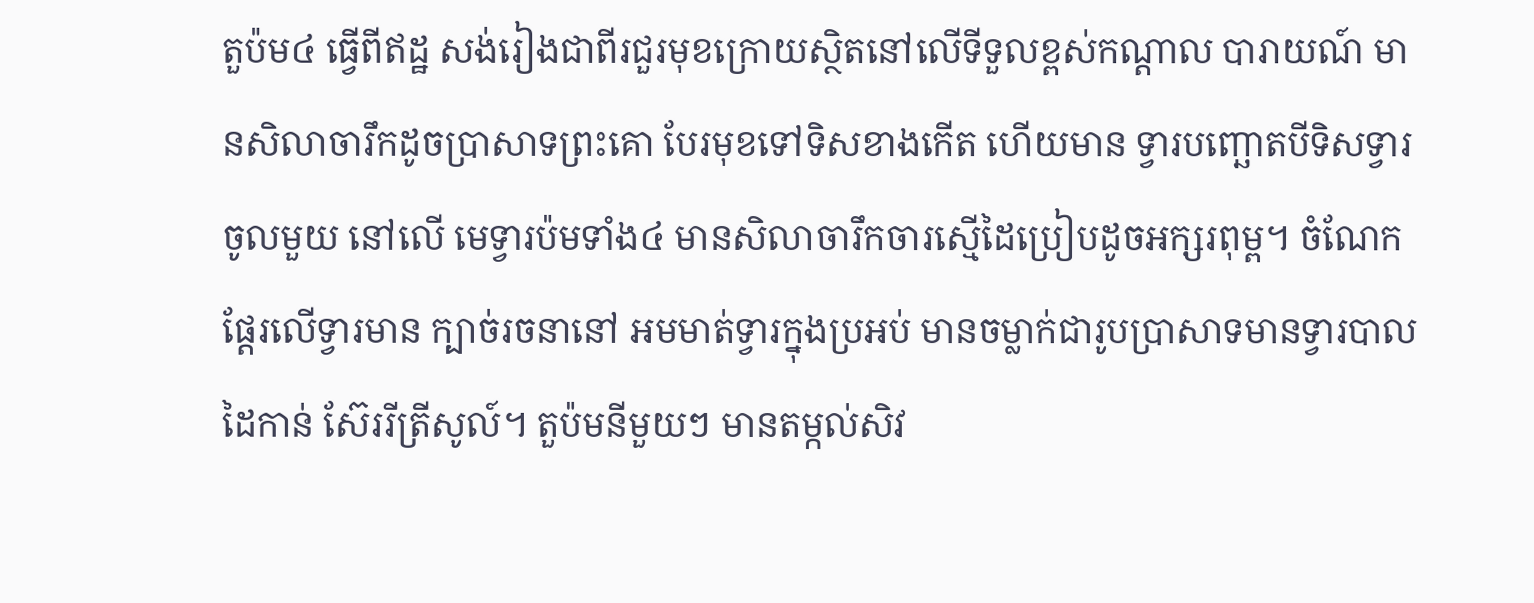តួប៉ម៤ ធ្វើពីឥដ្ឋ សង់រៀងជាពីរជួរមុខក្រោយស្ថិតនៅលើទីទួលខ្ពស់កណ្តាល បារាយណ៍ មានសិលាចារឹកដូចប្រាសាទព្រះគោ បែរមុខទៅទិសខាងកើត ហើយមាន ទ្វារបញ្ឆោតបីទិសទ្វារចូលមួយ នៅលើ មេទ្វារប៉មទាំង៤ មានសិលាចារឹកចារស្មើដៃប្រៀបដូចអក្សរពុម្ព។ ចំណែកផែ្តរលើទ្វារមាន ក្បាច់រចនានៅ អមមាត់ទ្វារក្នុងប្រអប់ មានចម្លាក់ជារូបប្រាសាទមានទ្វារបាលដៃកាន់ ស៊ែររីត្រីសូល៍។ តួប៉មនីមួយៗ មានតម្កល់សិវ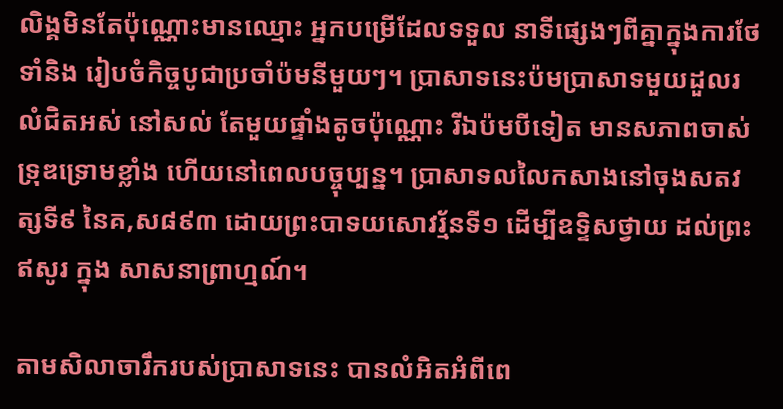លិង្គមិនតែប៉ុណ្ណោះមានឈ្មោះ អ្នកបម្រើដែលទទួល នាទីផ្សេងៗពីគ្នាក្នុងការថែទាំនិង រៀបចំកិច្ចបូជាប្រចាំប៉មនីមួយៗ។ ប្រាសាទនេះប៉មប្រាសាទមួយដួលរលំជិតអស់ នៅសល់ តែមួយផ្ទាំងតូចប៉ុណ្ណោះ រីឯប៉មបីទៀត មានសភាពចាស់ ទ្រុឌទ្រោមខ្លាំង ហើយនៅពេលបច្ចុប្បន្ន។ ប្រាសាទលលៃកសាងនៅចុងសតវត្សទី៩ នៃគ,ស៨៩៣ ដោយព្រះបាទយសោវរ្ម័នទី១ ដើម្បីឧទ្ទិសថ្វាយ ដល់ព្រះឥសូរ ក្នុង សាសនាព្រាហ្មណ៍។

តាមសិលាចារឹករបស់ប្រាសាទនេះ បានលំអិតអំពីពេ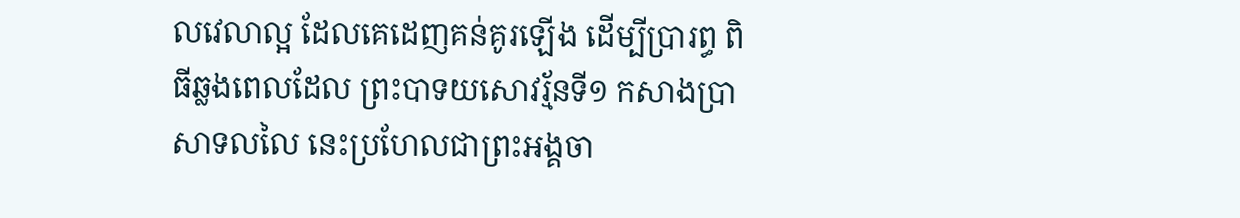លវេលាល្អ ដែលគេដេញគន់គូរឡើង ដើម្បីប្រារព្ធ ពិធីឆ្លងពេលដែល ព្រះបាទយសោវរ្ម័នទី១ កសាងប្រាសាទលលៃ នេះប្រហែលជាព្រះអង្គចា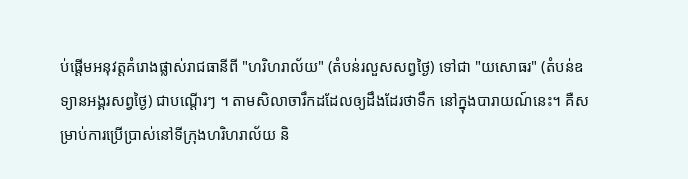ប់ផ្តើមអនុវត្តគំរោងផ្លាស់រាជធានីពី "ហរិហរាល័យ" (តំបន់រលួសសព្វថៃ្ង) ទៅជា "យសោធរ" (តំបន់ឧទ្យានអង្គរសព្វថៃ្ង) ជាបណ្តើរៗ ។ តាមសិលាចារឹកដដែលឲ្យដឹងដែរថាទឹក នៅក្នុងបារាយណ៍នេះ។ គឺសម្រាប់ការប្រើប្រាស់នៅទីក្រុងហរិហរាល័យ និ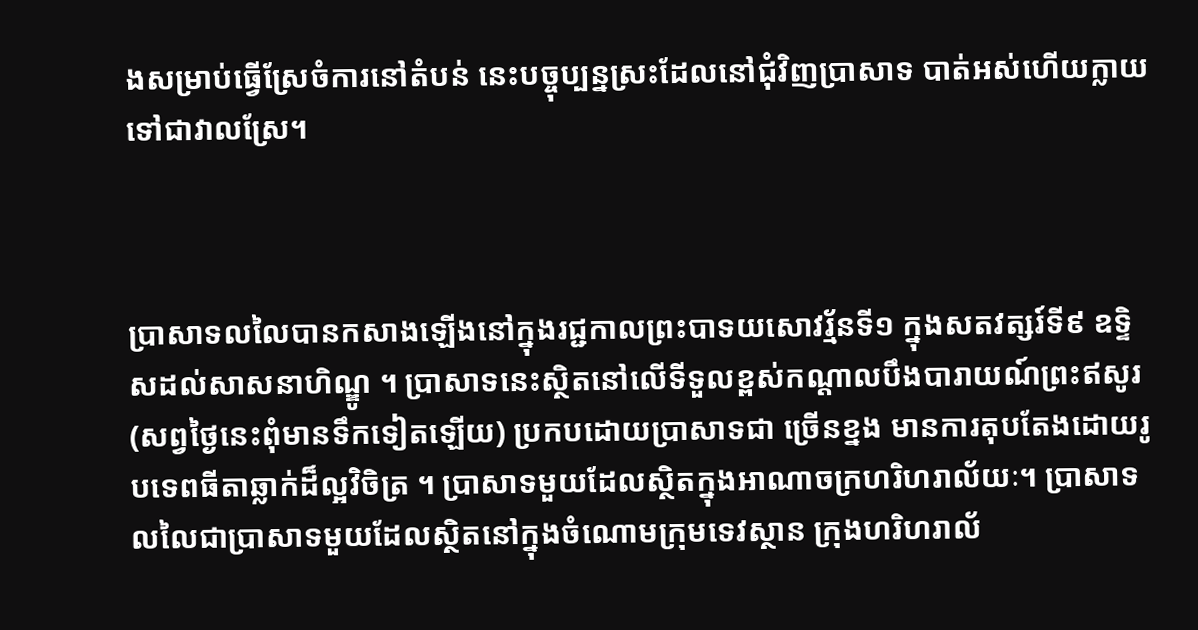ងសម្រាប់ធ្វើស្រែចំការនៅតំបន់ នេះបច្ចុប្បន្នស្រះដែលនៅជុំវិញប្រាសាទ បាត់អស់ហើយក្លាយទៅជាវាលស្រែ។



ប្រាសាទលលៃបានកសាងឡើងនៅក្នុងរជ្ជកាលព្រះបាទយសោវរ្ម័នទី១ ក្នុងសតវត្សរ៍ទី៩ ឧទ្ទិសដល់សាសនាហិណ្ឌូ ។ ប្រាសាទនេះស្ថិតនៅលើទីទួលខ្ពស់កណ្តាលបឹងបារាយណ៍ព្រះឥសូរ (សព្វថ្ងៃនេះពុំមានទឹកទៀតឡើយ) ប្រកបដោយប្រាសាទជា ច្រើនខ្នង មានការតុបតែងដោយរូបទេពធីតាឆ្លាក់ដ៏ល្អវិចិត្រ ។ ប្រាសាទមួយដែលស្ថិតក្នុងអាណាចក្រហរិហរាល័យៈ។ ប្រាសាទលលៃជាប្រាសាទមួយដែលស្ថិតនៅក្នុងចំណោមក្រុមទេវស្ថាន ក្រុងហរិហរាល័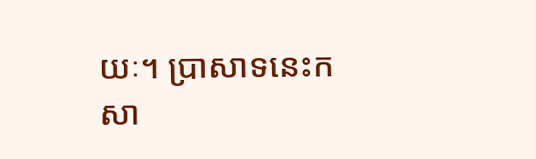យៈ។ ប្រាសាទនេះកសា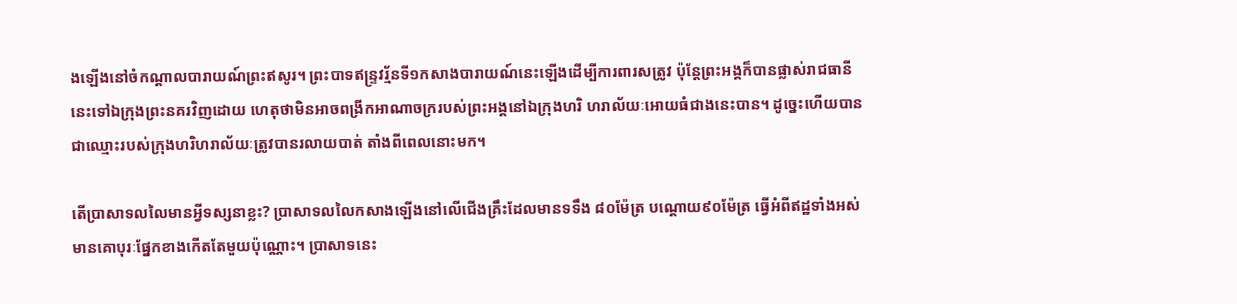ងឡើងនៅចំកណ្តាលបារាយណ៍ព្រះឥសូរ។ ព្រះបាទឥន្ទ្រវរ្ម័នទី១កសាងបារាយណ៍នេះឡើងដើម្បីការពារសត្រូវ ប៉ុន្តែព្រះអង្គក៏បានផ្លាស់រាជធានីនេះទៅឯក្រុងព្រះនគរវិញដោយ ហេតុថាមិនអាចពង្រីកអាណាចក្ររបស់ព្រះអង្គនៅឯក្រុងហរិ ហរាល័យៈអោយធំជាងនេះបាន។ ដូច្នេះហើយបានជាឈ្មោះរបស់ក្រុងហរិហរាល័យៈត្រូវបានរលាយបាត់ តាំងពីពេលនោះមក។

តើប្រាសាទលលៃមានអ្វីទស្សនាខ្លះ? ប្រាសាទលលៃកសាងឡើងនៅលើជើងគ្រឹះដែលមានទទឹង ៨០ម៉ែត្រ បណ្តោយ៩០ម៉ែត្រ ធ្វើអំពីឥដ្ឋទាំងអស់មានគោបុរៈផ្នែកខាងកើតតែមួយប៉ុណ្ណោះ។ ប្រាសាទនេះ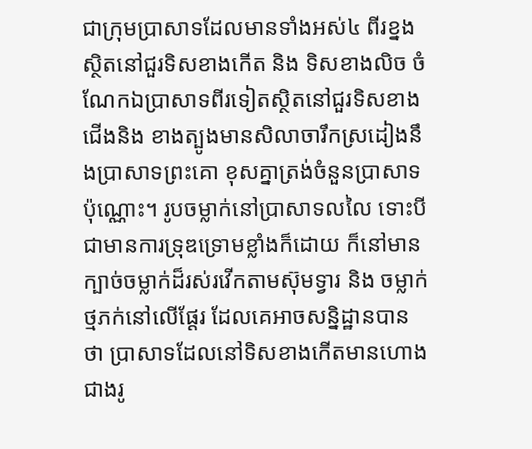ជាក្រុមប្រាសាទដែលមានទាំងអស់៤ ពីរខ្នងស្ថិតនៅជួរទិសខាងកើត និង ទិសខាងលិច ចំណែកឯប្រាសាទពីរទៀតស្ថិតនៅជួរទិសខាងជើងនិង ខាងត្បូងមានសិលាចារឹកស្រដៀងនឹងប្រាសាទព្រះគោ ខុសគ្នាត្រង់ចំនួនប្រាសាទប៉ុណ្ណោះ។ រូបចម្លាក់នៅប្រាសាទលលៃ ទោះបីជាមានការទ្រុឌទ្រោមខ្លាំងក៏ដោយ ក៏នៅមានក្បាច់ចម្លាក់ដ៏រស់រវើកតាមស៊ុមទ្វារ និង ចម្លាក់ថ្មភក់នៅលើផ្តែរ ដែលគេអាចសន្និដ្ឋានបានថា ប្រាសាទដែលនៅទិសខាងកើតមានហោងជាងរូ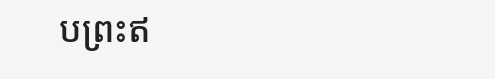បព្រះឥ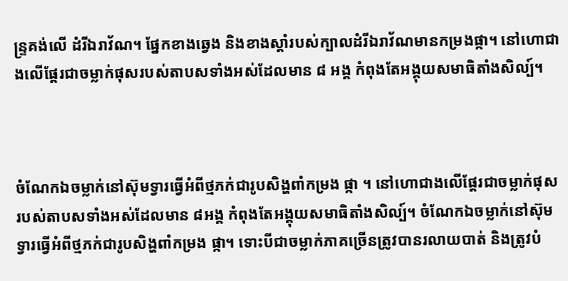ន្ទ្រគង់លើ ដំរីឯរាវ័ណ។ ផ្នែកខាងឆ្វេង និងខាងស្តាំរបស់ក្បាលដំរីឯរាវ័ណមានកម្រងផ្កា។ នៅហោជាងលើផ្តែរជាចម្លាក់ផុសរបស់តាបសទាំងអស់ដែលមាន ៨ អង្គ កំពុងតែអង្គុយសមាធិតាំងសិល្ប៍។



ចំណែកឯចម្លាក់នៅស៊ុមទ្វារធ្វើអំពីថ្មភក់ជារូបសិង្ហពាំកម្រង ផ្កា ។ នៅហោជាងលើផ្តែរជាចម្លាក់ផុសរបស់តាបសទាំងអស់ដែលមាន ៨អង្គ កំពុងតែអង្គុយសមាធិតាំងសិល្ប៍។ ចំណែកឯចម្លាក់នៅស៊ុមទ្វារធ្វើអំពីថ្មភក់ជារូបសិង្ហពាំកម្រង ផ្កា។ ទោះបីជាចម្លាក់ភាគច្រើនត្រូវបានរលាយបាត់ និងត្រូវបំ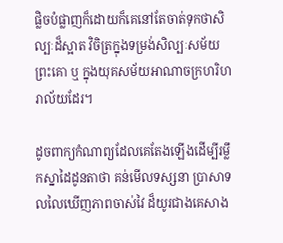ផ្លិចបំផ្លាញក៏ដោយក៏គេនៅតែចាត់ទុកថាសិល្បៈដ៏ស្អាត វិចិត្រក្នុងទម្រង់សិល្បៈសម័យព្រះគោ ឬ ក្នុងយុគសម័យអាណាចក្រហរិហរាល័យដែរ។

ដូចពាក្យកំណាព្យដែលគេតែងឡើងដើម្បីរម្លឹកស្នាដៃដូនតាថា គន់មើលទស្សនា ប្រាសាទលលៃឃើញភាពចាស់វៃ ដ៏យូរជាងគេសាង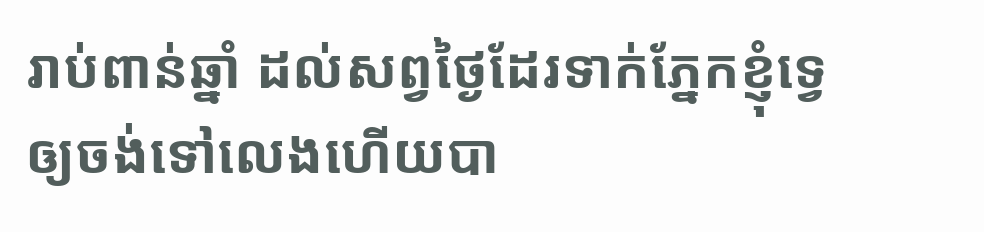រាប់ពាន់ឆ្នាំ ដល់សព្វថ្ងៃដែរទាក់ភ្នែកខ្ញុំទ្វេឲ្យចង់ទៅលេងហើយបា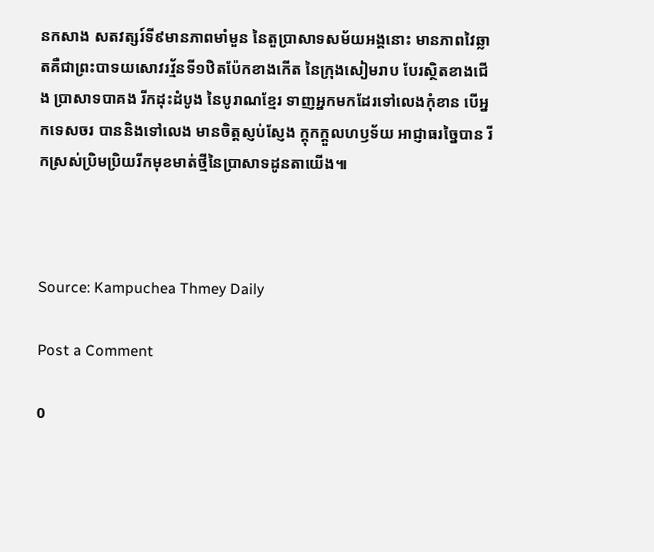នកសាង សតវត្សរ៍ទី៩មានភាពមាំមួន នៃតួប្រាសាទសម័យអង្គនោះ មានភាពវៃឆ្លាតគឺជាព្រះបាទយសោវរវ្ម័នទី១ឋិតប៉ែកខាងកើត នៃក្រុងសៀមរាប បែរស្ថិតខាងជើង ប្រាសាទបាគង រីកដុះដំបូង នៃបូរាណខ្មែរ ទាញអ្នកមកដែរទៅលេងកុំខាន បើអ្នកទេសចរ បាននិងទៅលេង មានចិត្តស្ញប់ស្ញែង ក្តុកក្តួលហឫទ័យ អាជ្ញាធរច្នៃបាន រីកស្រស់ប្រិមប្រិយរីកមុខមាត់ថ្មីនៃប្រាសាទដូនតាយើង៕



Source: Kampuchea Thmey Daily

Post a Comment

0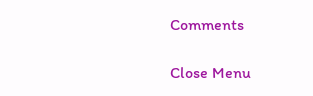Comments

Close Menu